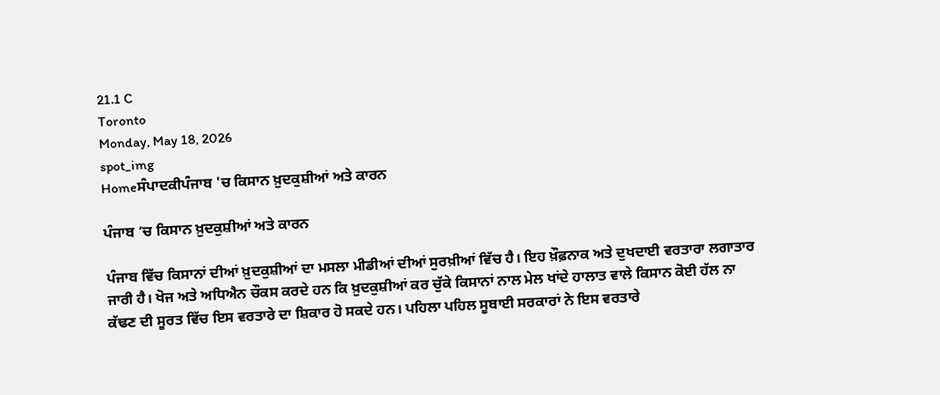21.1 C
Toronto
Monday, May 18, 2026
spot_img
Homeਸੰਪਾਦਕੀਪੰਜਾਬ 'ਚ ਕਿਸਾਨ ਖ਼ੁਦਕੁਸ਼ੀਆਂ ਅਤੇ ਕਾਰਨ

ਪੰਜਾਬ ‘ਚ ਕਿਸਾਨ ਖ਼ੁਦਕੁਸ਼ੀਆਂ ਅਤੇ ਕਾਰਨ

ਪੰਜਾਬ ਵਿੱਚ ਕਿਸਾਨਾਂ ਦੀਆਂ ਖ਼ੁਦਕੁਸ਼ੀਆਂ ਦਾ ਮਸਲਾ ਮੀਡੀਆਂ ਦੀਆਂ ਸੁਰਖ਼ੀਆਂ ਵਿੱਚ ਹੈ। ਇਹ ਖ਼ੌਫ਼ਨਾਕ ਅਤੇ ਦੁਖਦਾਈ ਵਰਤਾਰਾ ਲਗਾਤਾਰ ਜਾਰੀ ਹੈ। ਖੋਜ ਅਤੇ ਅਧਿਐਨ ਚੌਕਸ ਕਰਦੇ ਹਨ ਕਿ ਖ਼ੁਦਕੁਸ਼ੀਆਂ ਕਰ ਚੁੱਕੇ ਕਿਸਾਨਾਂ ਨਾਲ ਮੇਲ ਖਾਂਦੇ ਹਾਲਾਤ ਵਾਲੇ ਕਿਸਾਨ ਕੋਈ ਹੱਲ ਨਾ ਕੱਢਣ ਦੀ ਸੂਰਤ ਵਿੱਚ ਇਸ ਵਰਤਾਰੇ ਦਾ ਸ਼ਿਕਾਰ ਹੋ ਸਕਦੇ ਹਨ। ਪਹਿਲਾ ਪਹਿਲ ਸੂਬਾਈ ਸਰਕਾਰਾਂ ਨੇ ਇਸ ਵਰਤਾਰੇ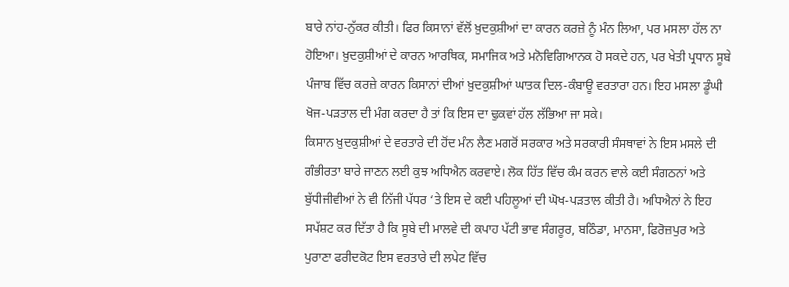ਬਾਰੇ ਨਾਂਹ-ਨੁੱਕਰ ਕੀਤੀ। ਫਿਰ ਕਿਸਾਨਾਂ ਵੱਲੋਂ ਖ਼ੁਦਕੁਸ਼ੀਆਂ ਦਾ ਕਾਰਨ ਕਰਜ਼ੇ ਨੂੰ ਮੰਨ ਲਿਆ, ਪਰ ਮਸਲਾ ਹੱਲ ਨਾ ਹੋਇਆ। ਖ਼ੁਦਕੁਸ਼ੀਆਂ ਦੇ ਕਾਰਨ ਆਰਥਿਕ, ਸਮਾਜਿਕ ਅਤੇ ਮਨੋਵਿਗਿਆਨਕ ਹੋ ਸਕਦੇ ਹਨ, ਪਰ ਖੇਤੀ ਪ੍ਰਧਾਨ ਸੂਬੇ ਪੰਜਾਬ ਵਿੱਚ ਕਰਜ਼ੇ ਕਾਰਨ ਕਿਸਾਨਾਂ ਦੀਆਂ ਖ਼ੁਦਕੁਸ਼ੀਆਂ ਘਾਤਕ ਦਿਲ-ਕੰਬਾਊ ਵਰਤਾਰਾ ਹਨ। ਇਹ ਮਸਲਾ ਡੂੰਘੀ ਖੋਜ-ਪੜਤਾਲ ਦੀ ਮੰਗ ਕਰਦਾ ਹੈ ਤਾਂ ਕਿ ਇਸ ਦਾ ਢੁਕਵਾਂ ਹੱਲ ਲੱਭਿਆ ਜਾ ਸਕੇ।
ਕਿਸਾਨ ਖ਼ੁਦਕੁਸ਼ੀਆਂ ਦੇ ਵਰਤਾਰੇ ਦੀ ਹੋਂਦ ਮੰਨ ਲੈਣ ਮਗਰੋਂ ਸਰਕਾਰ ਅਤੇ ਸਰਕਾਰੀ ਸੰਸਥਾਵਾਂ ਨੇ ਇਸ ਮਸਲੇ ਦੀ ਗੰਭੀਰਤਾ ਬਾਰੇ ਜਾਣਨ ਲਈ ਕੁਝ ਅਧਿਐਨ ਕਰਵਾਏ। ਲੋਕ ਹਿੱਤ ਵਿੱਚ ਕੰਮ ਕਰਨ ਵਾਲੇ ਕਈ ਸੰਗਠਨਾਂ ਅਤੇ ਬੁੱਧੀਜੀਵੀਆਂ ਨੇ ਵੀ ਨਿੱਜੀ ਪੱਧਰ ‘ਤੇ ਇਸ ਦੇ ਕਈ ਪਹਿਲੂਆਂ ਦੀ ਘੋਖ-ਪੜਤਾਲ ਕੀਤੀ ਹੈ। ਅਧਿਐਨਾਂ ਨੇ ਇਹ ਸਪੱਸ਼ਟ ਕਰ ਦਿੱਤਾ ਹੈ ਕਿ ਸੂਬੇ ਦੀ ਮਾਲਵੇ ਦੀ ਕਪਾਹ ਪੱਟੀ ਭਾਵ ਸੰਗਰੂਰ, ਬਠਿੰਡਾ, ਮਾਨਸਾ, ਫਿਰੋਜ਼ਪੁਰ ਅਤੇ ਪੁਰਾਣਾ ਫਰੀਦਕੋਟ ਇਸ ਵਰਤਾਰੇ ਦੀ ਲਪੇਟ ਵਿੱਚ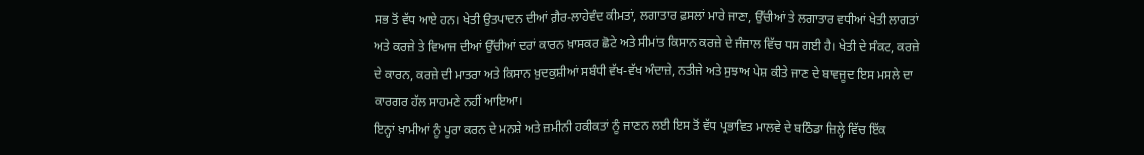ਸਭ ਤੋਂ ਵੱਧ ਆਏ ਹਨ। ਖੇਤੀ ਉਤਪਾਦਨ ਦੀਆਂ ਗ਼ੈਰ-ਲਾਹੇਵੰਦ ਕੀਮਤਾਂ, ਲਗਾਤਾਰ ਫ਼ਸਲਾਂ ਮਾਰੇ ਜਾਣਾ, ਉੱਚੀਆਂ ਤੇ ਲਗਾਤਾਰ ਵਧੀਆਂ ਖੇਤੀ ਲਾਗਤਾਂ ਅਤੇ ਕਰਜ਼ੇ ਤੇ ਵਿਆਜ ਦੀਆਂ ਉੱਚੀਆਂ ਦਰਾਂ ਕਾਰਨ ਖ਼ਾਸਕਰ ਛੋਟੇ ਅਤੇ ਸੀਮਾਂਤ ਕਿਸਾਨ ਕਰਜ਼ੇ ਦੇ ਜੰਜਾਲ ਵਿੱਚ ਧਸ ਗਈ ਹੈ। ਖੇਤੀ ਦੇ ਸੰਕਟ, ਕਰਜ਼ੇ ਦੇ ਕਾਰਨ, ਕਰਜ਼ੇ ਦੀ ਮਾਤਰਾ ਅਤੇ ਕਿਸਾਨ ਖ਼ੁਦਕੁਸ਼ੀਆਂ ਸਬੰਧੀ ਵੱਖ-ਵੱਖ ਅੰਦਾਜ਼ੇ, ਨਤੀਜੇ ਅਤੇ ਸੁਝਾਅ ਪੇਸ਼ ਕੀਤੇ ਜਾਣ ਦੇ ਬਾਵਜੂਦ ਇਸ ਮਸਲੇ ਦਾ ਕਾਰਗਰ ਹੱਲ ਸਾਹਮਣੇ ਨਹੀਂ ਆਇਆ।
ਇਨ੍ਹਾਂ ਖ਼ਾਮੀਆਂ ਨੂੰ ਪੂਰਾ ਕਰਨ ਦੇ ਮਨਸ਼ੇ ਅਤੇ ਜ਼ਮੀਨੀ ਹਕੀਕਤਾਂ ਨੂੰ ਜਾਣਨ ਲਈ ਇਸ ਤੋਂ ਵੱਧ ਪ੍ਰਭਾਵਿਤ ਮਾਲਵੇ ਦੇ ਬਠਿੰਡਾ ਜ਼ਿਲ੍ਹੇ ਵਿੱਚ ਇੱਕ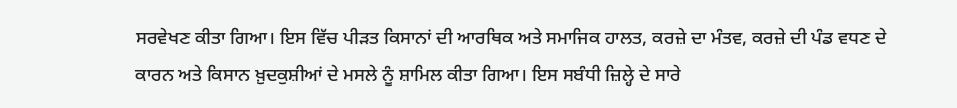ਸਰਵੇਖਣ ਕੀਤਾ ਗਿਆ। ਇਸ ਵਿੱਚ ਪੀੜਤ ਕਿਸਾਨਾਂ ਦੀ ਆਰਥਿਕ ਅਤੇ ਸਮਾਜਿਕ ਹਾਲਤ, ਕਰਜ਼ੇ ਦਾ ਮੰਤਵ, ਕਰਜ਼ੇ ਦੀ ਪੰਡ ਵਧਣ ਦੇ ਕਾਰਨ ਅਤੇ ਕਿਸਾਨ ਖ਼ੁਦਕੁਸ਼ੀਆਂ ਦੇ ਮਸਲੇ ਨੂੰ ਸ਼ਾਮਿਲ ਕੀਤਾ ਗਿਆ। ਇਸ ਸਬੰਧੀ ਜ਼ਿਲ੍ਹੇ ਦੇ ਸਾਰੇ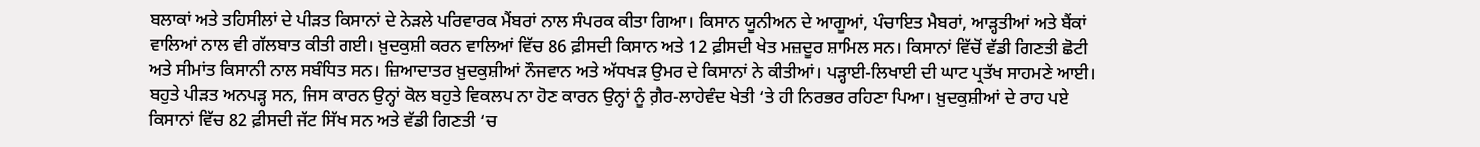ਬਲਾਕਾਂ ਅਤੇ ਤਹਿਸੀਲਾਂ ਦੇ ਪੀੜਤ ਕਿਸਾਨਾਂ ਦੇ ਨੇੜਲੇ ਪਰਿਵਾਰਕ ਮੈਂਬਰਾਂ ਨਾਲ ਸੰਪਰਕ ਕੀਤਾ ਗਿਆ। ਕਿਸਾਨ ਯੂਨੀਅਨ ਦੇ ਆਗੂਆਂ, ਪੰਚਾਇਤ ਮੈਬਰਾਂ, ਆੜ੍ਹਤੀਆਂ ਅਤੇ ਬੈਂਕਾਂ ਵਾਲਿਆਂ ਨਾਲ ਵੀ ਗੱਲਬਾਤ ਕੀਤੀ ਗਈ। ਖ਼ੁਦਕੁਸ਼ੀ ਕਰਨ ਵਾਲਿਆਂ ਵਿੱਚ 86 ਫ਼ੀਸਦੀ ਕਿਸਾਨ ਅਤੇ 12 ਫ਼ੀਸਦੀ ਖੇਤ ਮਜ਼ਦੂਰ ਸ਼ਾਮਿਲ ਸਨ। ਕਿਸਾਨਾਂ ਵਿੱਚੋਂ ਵੱਡੀ ਗਿਣਤੀ ਛੋਟੀ ਅਤੇ ਸੀਮਾਂਤ ਕਿਸਾਨੀ ਨਾਲ ਸਬੰਧਿਤ ਸਨ। ਜ਼ਿਆਦਾਤਰ ਖ਼ੁਦਕੁਸ਼ੀਆਂ ਨੌਜਵਾਨ ਅਤੇ ਅੱਧਖੜ ਉਮਰ ਦੇ ਕਿਸਾਨਾਂ ਨੇ ਕੀਤੀਆਂ। ਪੜ੍ਹਾਈ-ਲਿਖਾਈ ਦੀ ਘਾਟ ਪ੍ਰਤੱਖ ਸਾਹਮਣੇ ਆਈ। ਬਹੁਤੇ ਪੀੜਤ ਅਨਪੜ੍ਹ ਸਨ, ਜਿਸ ਕਾਰਨ ਉਨ੍ਹਾਂ ਕੋਲ ਬਹੁਤੇ ਵਿਕਲਪ ਨਾ ਹੋਣ ਕਾਰਨ ਉਨ੍ਹਾਂ ਨੂੰ ਗ਼ੈਰ-ਲਾਹੇਵੰਦ ਖੇਤੀ ‘ਤੇ ਹੀ ਨਿਰਭਰ ਰਹਿਣਾ ਪਿਆ। ਖ਼ੁਦਕੁਸ਼ੀਆਂ ਦੇ ਰਾਹ ਪਏ ਕਿਸਾਨਾਂ ਵਿੱਚ 82 ਫ਼ੀਸਦੀ ਜੱਟ ਸਿੱਖ ਸਨ ਅਤੇ ਵੱਡੀ ਗਿਣਤੀ ‘ਚ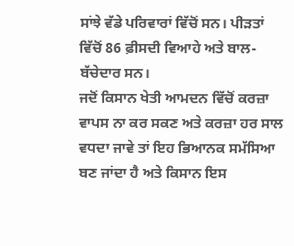ਸਾਂਝੇ ਵੱਡੇ ਪਰਿਵਾਰਾਂ ਵਿੱਚੋਂ ਸਨ। ਪੀੜਤਾਂ ਵਿੱਚੋਂ 86 ਫ਼ੀਸਦੀ ਵਿਆਹੇ ਅਤੇ ਬਾਲ-ਬੱਚੇਦਾਰ ਸਨ।
ਜਦੋਂ ਕਿਸਾਨ ਖੇਤੀ ਆਮਦਨ ਵਿੱਚੋਂ ਕਰਜ਼ਾ ਵਾਪਸ ਨਾ ਕਰ ਸਕਣ ਅਤੇ ਕਰਜ਼ਾ ਹਰ ਸਾਲ ਵਧਦਾ ਜਾਵੇ ਤਾਂ ਇਹ ਭਿਆਨਕ ਸਮੱਸਿਆ ਬਣ ਜਾਂਦਾ ਹੈ ਅਤੇ ਕਿਸਾਨ ਇਸ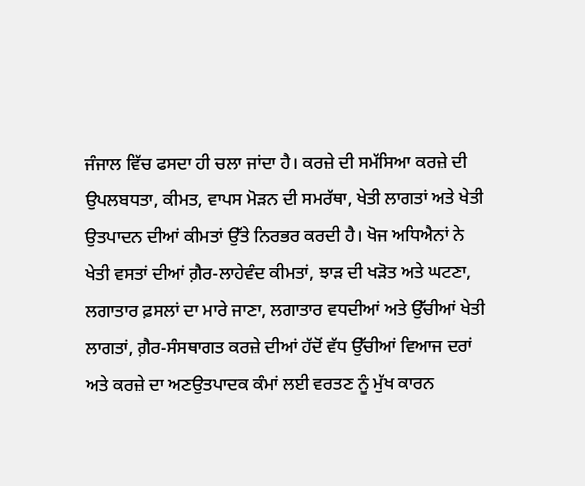ਜੰਜਾਲ ਵਿੱਚ ਫਸਦਾ ਹੀ ਚਲਾ ਜਾਂਦਾ ਹੈ। ਕਰਜ਼ੇ ਦੀ ਸਮੱਸਿਆ ਕਰਜ਼ੇ ਦੀ ਉਪਲਬਧਤਾ, ਕੀਮਤ, ਵਾਪਸ ਮੋੜਨ ਦੀ ਸਮਰੱਥਾ, ਖੇਤੀ ਲਾਗਤਾਂ ਅਤੇ ਖੇਤੀ ਉਤਪਾਦਨ ਦੀਆਂ ਕੀਮਤਾਂ ਉੱਤੇ ਨਿਰਭਰ ਕਰਦੀ ਹੈ। ਖੋਜ ਅਧਿਐਨਾਂ ਨੇ ਖੇਤੀ ਵਸਤਾਂ ਦੀਆਂ ਗ਼ੈਰ-ਲਾਹੇਵੰਦ ਕੀਮਤਾਂ, ਝਾੜ ਦੀ ਖੜੋਤ ਅਤੇ ਘਟਣਾ, ਲਗਾਤਾਰ ਫ਼ਸਲਾਂ ਦਾ ਮਾਰੇ ਜਾਣਾ, ਲਗਾਤਾਰ ਵਧਦੀਆਂ ਅਤੇ ਉੱਚੀਆਂ ਖੇਤੀ ਲਾਗਤਾਂ, ਗ਼ੈਰ-ਸੰਸਥਾਗਤ ਕਰਜ਼ੇ ਦੀਆਂ ਹੱਦੋਂ ਵੱਧ ਉੱਚੀਆਂ ਵਿਆਜ ਦਰਾਂ ਅਤੇ ਕਰਜ਼ੇ ਦਾ ਅਣਉਤਪਾਦਕ ਕੰਮਾਂ ਲਈ ਵਰਤਣ ਨੂੰ ਮੁੱਖ ਕਾਰਨ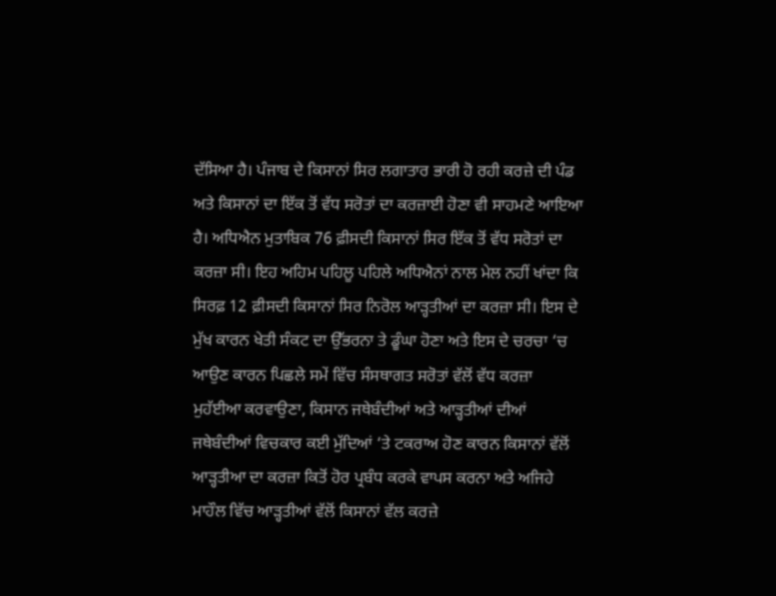ਦੱਸਿਆ ਹੈ। ਪੰਜਾਬ ਦੇ ਕਿਸਾਨਾਂ ਸਿਰ ਲਗਾਤਾਰ ਭਾਰੀ ਹੋ ਰਹੀ ਕਰਜ਼ੇ ਦੀ ਪੰਡ ਅਤੇ ਕਿਸਾਨਾਂ ਦਾ ਇੱਕ ਤੋਂ ਵੱਧ ਸਰੋਤਾਂ ਦਾ ਕਰਜ਼ਾਈ ਹੋਣਾ ਵੀ ਸਾਹਮਣੇ ਆਇਆ ਹੈ। ਅਧਿਐਨ ਮੁਤਾਬਿਕ 76 ਫ਼ੀਸਦੀ ਕਿਸਾਨਾਂ ਸਿਰ ਇੱਕ ਤੋਂ ਵੱਧ ਸਰੋਤਾਂ ਦਾ ਕਰਜ਼ਾ ਸੀ। ਇਹ ਅਹਿਮ ਪਹਿਲੂ ਪਹਿਲੇ ਅਧਿਐਨਾਂ ਨਾਲ ਮੇਲ ਨਹੀਂ ਖਾਂਦਾ ਕਿ ਸਿਰਫ਼ 12 ਫ਼ੀਸਦੀ ਕਿਸਾਨਾਂ ਸਿਰ ਨਿਰੋਲ ਆੜ੍ਹਤੀਆਂ ਦਾ ਕਰਜ਼ਾ ਸੀ। ਇਸ ਦੇ ਮੁੱਖ ਕਾਰਨ ਖੇਤੀ ਸੰਕਟ ਦਾ ਉੱਭਰਨਾ ਤੇ ਡੂੰਘਾ ਹੋਣਾ ਅਤੇ ਇਸ ਦੇ ਚਰਚਾ ‘ਚ ਆਉਣ ਕਾਰਨ ਪਿਛਲੇ ਸਮੇਂ ਵਿੱਚ ਸੰਸਥਾਗਤ ਸਰੋਤਾਂ ਵੱਲੋਂ ਵੱਧ ਕਰਜ਼ਾ ਮੁਹੱਈਆ ਕਰਵਾਉਣਾ, ਕਿਸਾਨ ਜਥੇਬੰਦੀਆਂ ਅਤੇ ਆੜ੍ਹਤੀਆਂ ਦੀਆਂ ਜਥੇਬੰਦੀਆਂ ਵਿਚਕਾਰ ਕਈ ਮੁੱਦਿਆਂ ‘ਤੇ ਟਕਰਾਅ ਹੋਣ ਕਾਰਨ ਕਿਸਾਨਾਂ ਵੱਲੋਂ ਆੜ੍ਹਤੀਆ ਦਾ ਕਰਜ਼ਾ ਕਿਤੋਂ ਹੋਰ ਪ੍ਰਬੰਧ ਕਰਕੇ ਵਾਪਸ ਕਰਨਾ ਅਤੇ ਅਜਿਹੇ ਮਾਹੌਲ ਵਿੱਚ ਆੜ੍ਹਤੀਆਂ ਵੱਲੋਂ ਕਿਸਾਨਾਂ ਵੱਲ ਕਰਜ਼ੇ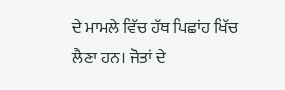ਦੇ ਮਾਮਲੇ ਵਿੱਚ ਹੱਥ ਪਿਛਾਂਹ ਖਿੱਚ ਲੈਣਾ ਹਨ। ਜੋਤਾਂ ਦੇ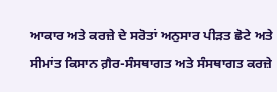ਆਕਾਰ ਅਤੇ ਕਰਜ਼ੇ ਦੇ ਸਰੋਤਾਂ ਅਨੁਸਾਰ ਪੀੜਤ ਛੋਟੇ ਅਤੇ ਸੀਮਾਂਤ ਕਿਸਾਨ ਗ਼ੈਰ-ਸੰਸਥਾਗਤ ਅਤੇ ਸੰਸਥਾਗਤ ਕਰਜ਼ੇ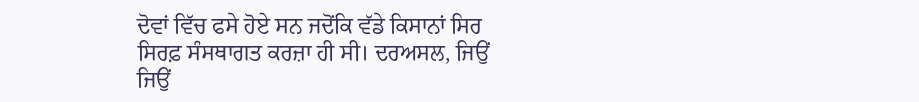ਦੋਵਾਂ ਵਿੱਚ ਫਸੇ ਹੋਏ ਸਨ ਜਦੋਂਕਿ ਵੱਡੇ ਕਿਸਾਨਾਂ ਸਿਰ ਸਿਰਫ਼ ਸੰਸਥਾਗਤ ਕਰਜ਼ਾ ਹੀ ਸੀ। ਦਰਅਸਲ, ਜਿਉਂ ਜਿਉਂ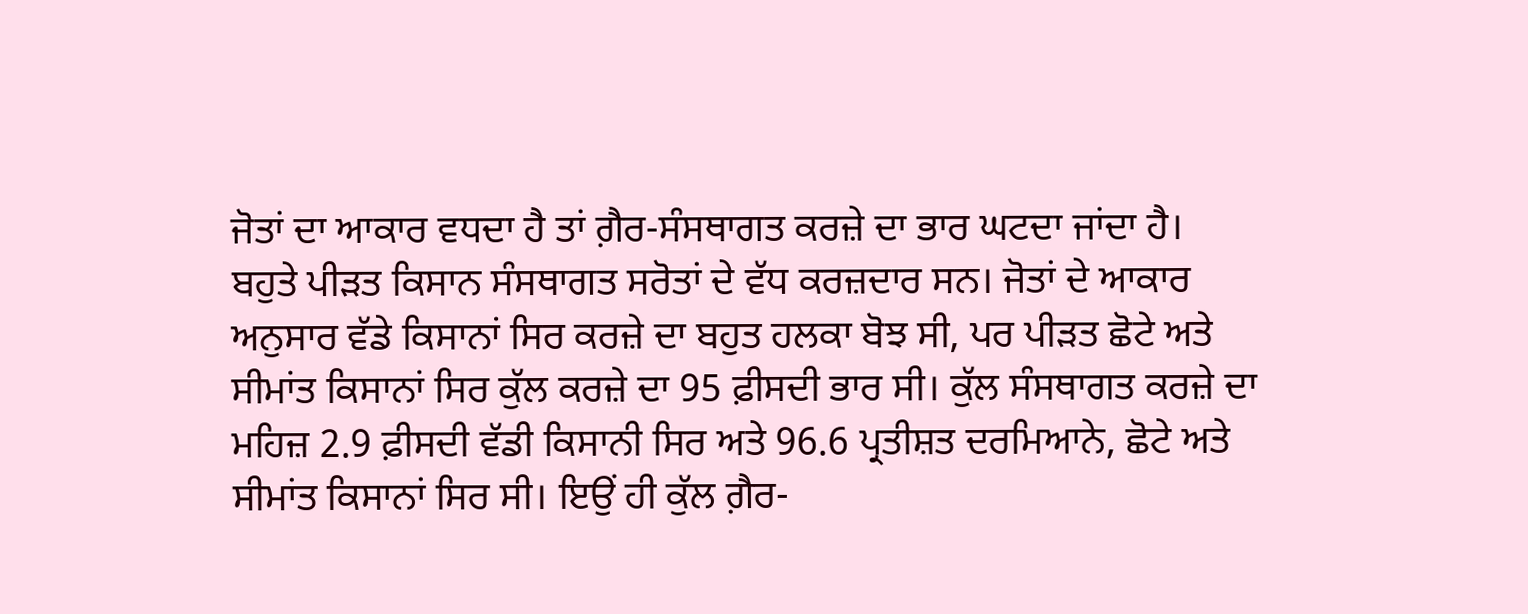ਜੋਤਾਂ ਦਾ ਆਕਾਰ ਵਧਦਾ ਹੈ ਤਾਂ ਗ਼ੈਰ-ਸੰਸਥਾਗਤ ਕਰਜ਼ੇ ਦਾ ਭਾਰ ਘਟਦਾ ਜਾਂਦਾ ਹੈ। ਬਹੁਤੇ ਪੀੜਤ ਕਿਸਾਨ ਸੰਸਥਾਗਤ ਸਰੋਤਾਂ ਦੇ ਵੱਧ ਕਰਜ਼ਦਾਰ ਸਨ। ਜੋਤਾਂ ਦੇ ਆਕਾਰ ਅਨੁਸਾਰ ਵੱਡੇ ਕਿਸਾਨਾਂ ਸਿਰ ਕਰਜ਼ੇ ਦਾ ਬਹੁਤ ਹਲਕਾ ਬੋਝ ਸੀ, ਪਰ ਪੀੜਤ ਛੋਟੇ ਅਤੇ ਸੀਮਾਂਤ ਕਿਸਾਨਾਂ ਸਿਰ ਕੁੱਲ ਕਰਜ਼ੇ ਦਾ 95 ਫ਼ੀਸਦੀ ਭਾਰ ਸੀ। ਕੁੱਲ ਸੰਸਥਾਗਤ ਕਰਜ਼ੇ ਦਾ ਮਹਿਜ਼ 2.9 ਫ਼ੀਸਦੀ ਵੱਡੀ ਕਿਸਾਨੀ ਸਿਰ ਅਤੇ 96.6 ਪ੍ਰਤੀਸ਼ਤ ਦਰਮਿਆਨੇ, ਛੋਟੇ ਅਤੇ ਸੀਮਾਂਤ ਕਿਸਾਨਾਂ ਸਿਰ ਸੀ। ਇਉਂ ਹੀ ਕੁੱਲ ਗ਼ੈਰ-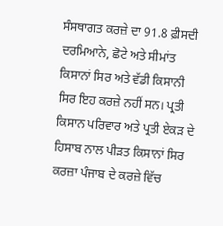ਸੰਸਥਾਗਤ ਕਰਜ਼ੇ ਦਾ 91.8 ਫ਼ੀਸਦੀ ਦਰਮਿਆਨੇ, ਛੋਟੇ ਅਤੇ ਸੀਮਾਂਤ ਕਿਸਾਨਾਂ ਸਿਰ ਅਤੇ ਵੱਡੀ ਕਿਸਾਨੀ ਸਿਰ ਇਹ ਕਰਜ਼ੇ ਨਹੀਂ ਸਨ। ਪ੍ਰਤੀ ਕਿਸਾਨ ਪਰਿਵਾਰ ਅਤੇ ਪ੍ਰਤੀ ਏਕੜ ਦੇ ਹਿਸਾਬ ਨਾਲ ਪੀੜਤ ਕਿਸਾਨਾਂ ਸਿਰ ਕਰਜ਼ਾ ਪੰਜਾਬ ਦੇ ਕਰਜ਼ੇ ਵਿੱਚ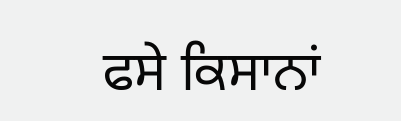ਫਸੇ ਕਿਸਾਨਾਂ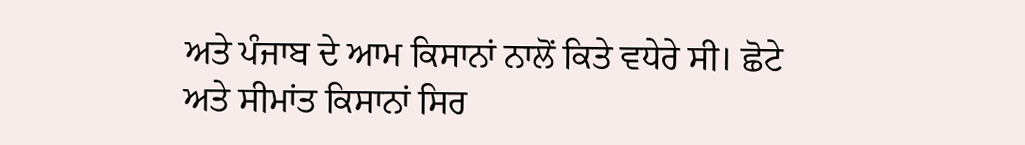ਅਤੇ ਪੰਜਾਬ ਦੇ ਆਮ ਕਿਸਾਨਾਂ ਨਾਲੋਂ ਕਿਤੇ ਵਧੇਰੇ ਸੀ। ਛੋਟੇ ਅਤੇ ਸੀਮਾਂਤ ਕਿਸਾਨਾਂ ਸਿਰ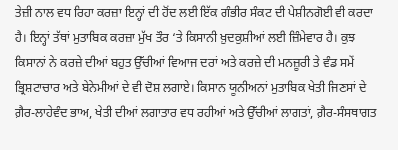ਤੇਜ਼ੀ ਨਾਲ ਵਧ ਰਿਹਾ ਕਰਜ਼ਾ ਇਨ੍ਹਾਂ ਦੀ ਹੋਂਦ ਲਈ ਇੱਕ ਗੰਭੀਰ ਸੰਕਟ ਦੀ ਪੇਸ਼ੀਨਗੋਈ ਵੀ ਕਰਦਾ ਹੈ। ਇਨ੍ਹਾਂ ਤੱਥਾਂ ਮੁਤਾਬਿਕ ਕਰਜ਼ਾ ਮੁੱਖ ਤੌਰ ‘ਤੇ ਕਿਸਾਨੀ ਖ਼ੁਦਕੁਸ਼ੀਆਂ ਲਈ ਜ਼ਿੰਮੇਵਾਰ ਹੈ। ਕੁਝ ਕਿਸਾਨਾਂ ਨੇ ਕਰਜ਼ੇ ਦੀਆਂ ਬਹੁਤ ਉੱਚੀਆਂ ਵਿਆਜ ਦਰਾਂ ਅਤੇ ਕਰਜ਼ੇ ਦੀ ਮਨਜ਼ੂਰੀ ਤੇ ਵੰਡ ਸਮੇਂ ਭ੍ਰਿਸ਼ਟਾਚਾਰ ਅਤੇ ਬੇਨੇਮੀਆਂ ਦੇ ਵੀ ਦੋਸ਼ ਲਗਾਏ। ਕਿਸਾਨ ਯੂਨੀਅਨਾਂ ਮੁਤਾਬਿਕ ਖੇਤੀ ਜਿਣਸਾਂ ਦੇ ਗ਼ੈਰ-ਲਾਹੇਵੰਦ ਭਾਅ, ਖੇਤੀ ਦੀਆਂ ਲਗਾਤਾਰ ਵਧ ਰਹੀਆਂ ਅਤੇ ਉੱਚੀਆਂ ਲਾਗਤਾਂ, ਗ਼ੈਰ-ਸੰਸਥਾਗਤ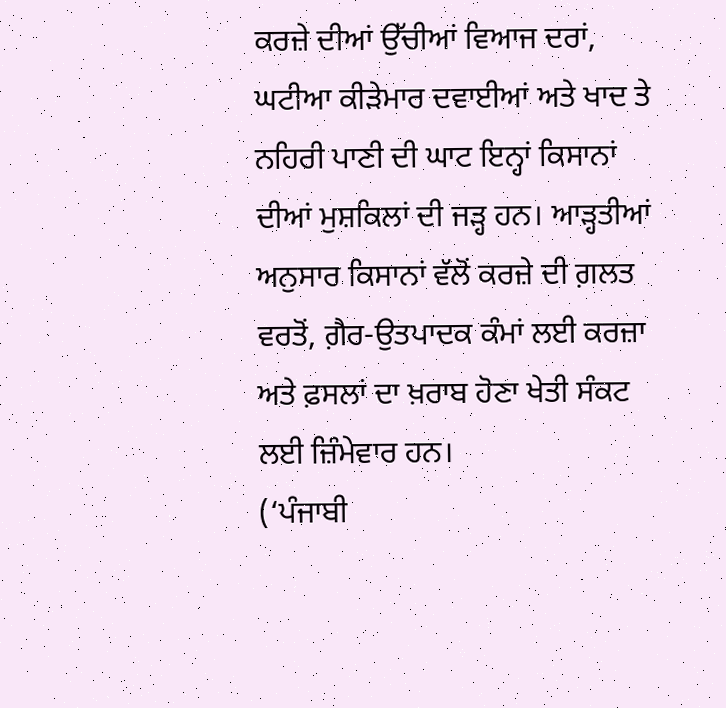ਕਰਜ਼ੇ ਦੀਆਂ ਉੱਚੀਆਂ ਵਿਆਜ ਦਰਾਂ, ਘਟੀਆ ਕੀੜੇਮਾਰ ਦਵਾਈਆਂ ਅਤੇ ਖਾਦ ਤੇ ਨਹਿਰੀ ਪਾਣੀ ਦੀ ਘਾਟ ਇਨ੍ਹਾਂ ਕਿਸਾਨਾਂ ਦੀਆਂ ਮੁਸ਼ਕਿਲਾਂ ਦੀ ਜੜ੍ਹ ਹਨ। ਆੜ੍ਹਤੀਆਂ ਅਨੁਸਾਰ ਕਿਸਾਨਾਂ ਵੱਲੋਂ ਕਰਜ਼ੇ ਦੀ ਗ਼ਲਤ ਵਰਤੋਂ, ਗ਼ੈਰ-ਉਤਪਾਦਕ ਕੰਮਾਂ ਲਈ ਕਰਜ਼ਾ ਅਤੇ ਫ਼ਸਲਾਂ ਦਾ ਖ਼ਰਾਬ ਹੋਣਾ ਖੇਤੀ ਸੰਕਟ ਲਈ ਜ਼ਿੰਮੇਵਾਰ ਹਨ।
(‘ਪੰਜਾਬੀ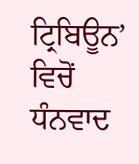ਟ੍ਰਿਬਿਊਨ’ ਵਿਚੋਂ ਧੰਨਵਾਦ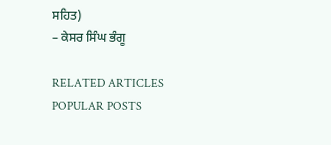ਸਹਿਤ)
– ਕੇਸਰ ਸਿੰਘ ਭੰਗੂ

RELATED ARTICLES
POPULAR POSTS